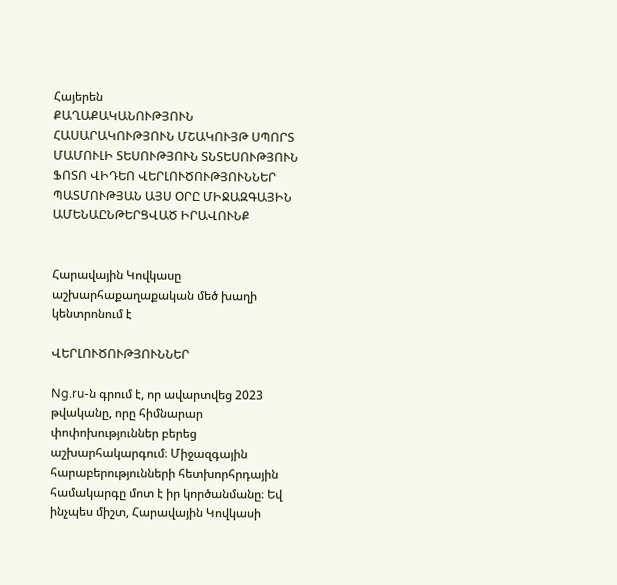Հայերեն
ՔԱՂԱՔԱԿԱՆՈՒԹՅՈՒՆ ՀԱՍԱՐԱԿՈՒԹՅՈՒՆ ՄՇԱԿՈՒՅԹ ՍՊՈՐՏ ՄԱՄՈՒԼԻ ՏԵՍՈՒԹՅՈՒՆ ՏՆՏԵՍՈՒԹՅՈՒՆ ՖՈՏՈ ՎԻԴԵՈ ՎԵՐԼՈՒԾՈՒԹՅՈՒՆՆԵՐ ՊԱՏՄՈՒԹՅԱՆ ԱՅՍ ՕՐԸ ՄԻՋԱԶԳԱՅԻՆ ԱՄԵՆԱԸՆԹԵՐՑՎԱԾ ԻՐԱՎՈՒՆՔ


Հարավային Կովկասը աշխարհաքաղաքական մեծ խաղի կենտրոնում է

ՎԵՐԼՈՒԾՈՒԹՅՈՒՆՆԵՐ

Ng.ru-ն գրում է, որ ավարտվեց 2023 թվականը, որը հիմնարար փոփոխություններ բերեց աշխարհակարգում։ Միջազգային հարաբերությունների հետխորհրդային համակարգը մոտ է իր կործանմանը։ Եվ ինչպես միշտ, Հարավային Կովկասի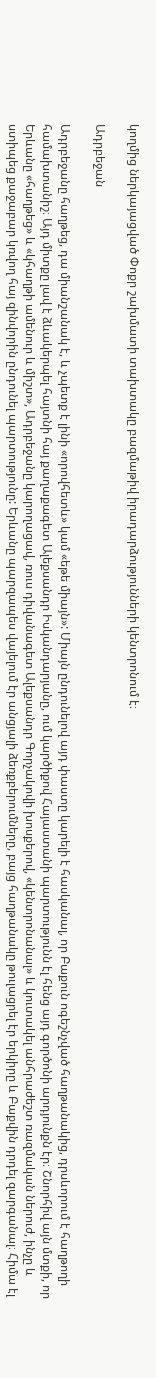կողմից ներկայացված Փոքր շախմատի տախտակը բազմաթիվ իրադարձությունների կենտրոնում է։

Ադրբեջան

Ադրբեջանը հաղթեց, դա միանշանակ է, և չպետք է լինի «որովհետև» կամ «եթե միայն»: Միայն ընդունելով այդ փաստը կարելի է հասկանալ, որ Բաքուն ոգեշնչված հաղթանակից, դրսևորում է հաղթողի համախտանիշ։ Այդ միտքը լավ է ձևակերպել հայտնի հայ քաղաքագետ Ալեքսանդր Իսկանդարյանը, ում կարծիքով Հայաստանի պարտությունն էլ հենց այդ գործոնի արդյունքն էր։ Շնորհիվ այն մտքի, որ Երևանը «հաղթեց» և «կհաղթի ամենուր և միշտ», Ադրբեջանը կարողացավ, ռուս դիվանագետ Ալեքսանդր Գորչակովի խոսքերով, «կենտրոնանալ» և կուտակել անհրաժեշտ ռազմական ներուժ, ինչը և ստիպեց քաջաբար կռվող հայ զինվորին ընդունել պարտությունը: Երևանը պարզապես վայելում էր անցյալի ձեռքբերումները, բայց հաղթանակը թուլացրել էր երկիրը և Բաքվին դրդել զարգանալ։ Հիմա էլ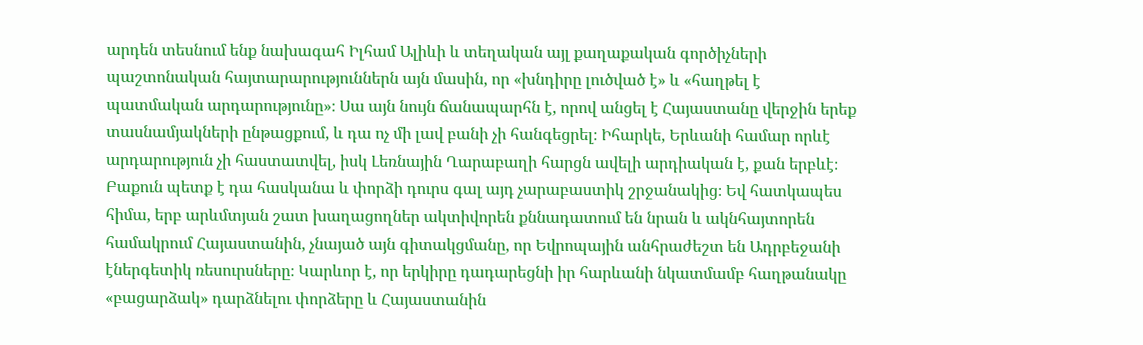արդեն տեսնում ենք նախագահ Իլհամ Ալիևի և տեղական այլ քաղաքական գործիչների պաշտոնական հայտարարություններն այն մասին, որ «խնդիրը լուծված է» և «հաղթել է պատմական արդարությունը»։ Սա այն նույն ճանապարհն է, որով անցել է Հայաստանը վերջին երեք տասնամյակների ընթացքում, և դա ոչ մի լավ բանի չի հանգեցրել։ Իհարկե, Երևանի համար որևէ արդարություն չի հաստատվել, իսկ Լեռնային Ղարաբաղի հարցն ավելի արդիական է, քան երբևէ։ Բաքուն պետք է դա հասկանա և փորձի դուրս գալ այդ չարաբաստիկ շրջանակից։ Եվ հատկապես հիմա, երբ արևմտյան շատ խաղացողներ ակտիվորեն քննադատում են նրան և ակնհայտորեն համակրում Հայաստանին, չնայած այն գիտակցմանը, որ Եվրոպային անհրաժեշտ են Ադրբեջանի էներգետիկ ռեսուրսները։ Կարևոր է, որ երկիրը դադարեցնի իր հարևանի նկատմամբ հաղթանակը «բացարձակ» դարձնելու փորձերը և Հայաստանին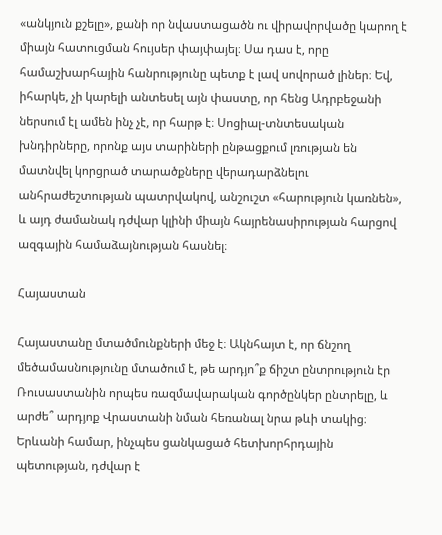«անկյուն քշելը», քանի որ նվաստացածն ու վիրավորվածը կարող է միայն հատուցման հույսեր փայփայել։ Սա դաս է, որը համաշխարհային հանրությունը պետք է լավ սովորած լիներ։ Եվ, իհարկե, չի կարելի անտեսել այն փաստը, որ հենց Ադրբեջանի ներսում էլ ամեն ինչ չէ, որ հարթ է։ Սոցիալ-տնտեսական խնդիրները, որոնք այս տարիների ընթացքում լռության են մատնվել կորցրած տարածքները վերադարձնելու անհրաժեշտության պատրվակով, անշուշտ «հարություն կառնեն», և այդ ժամանակ դժվար կլինի միայն հայրենասիրության հարցով ազգային համաձայնության հասնել։

Հայաստան

Հայաստանը մտածմունքների մեջ է։ Ակնհայտ է, որ ճնշող մեծամասնությունը մտածում է, թե արդյո՞ք ճիշտ ընտրություն էր Ռուսաստանին որպես ռազմավարական գործընկեր ընտրելը, և արժե՞ արդյոք Վրաստանի նման հեռանալ նրա թևի տակից։ Երևանի համար, ինչպես ցանկացած հետխորհրդային պետության, դժվար է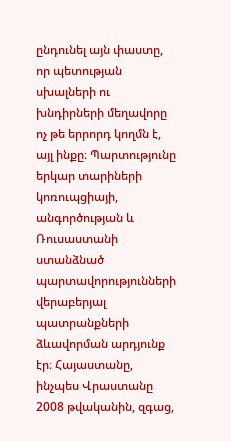ընդունել այն փաստը, որ պետության սխալների ու խնդիրների մեղավորը ոչ թե երրորդ կողմն է, այլ ինքը։ Պարտությունը երկար տարիների կոռուպցիայի, անգործության և Ռուսաստանի ստանձնած պարտավորությունների վերաբերյալ պատրանքների ձևավորման արդյունք էր։ Հայաստանը, ինչպես Վրաստանը 2008 թվականին, զգաց,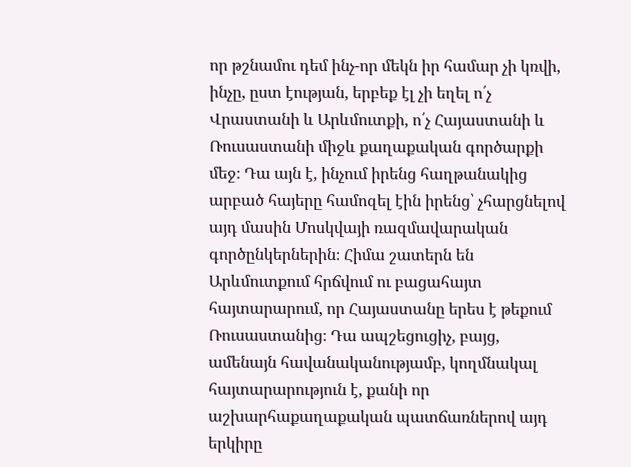որ թշնամու դեմ ինչ-որ մեկն իր համար չի կռվի, ինչը, ըստ էության, երբեք էլ չի եղել ո՛չ Վրաստանի և Արևմուտքի, ո՛չ Հայաստանի և Ռուսաստանի միջև քաղաքական գործարքի մեջ։ Դա այն է, ինչում իրենց հաղթանակից արբած հայերը համոզել էին իրենց՝ չհարցնելով այդ մասին Մոսկվայի ռազմավարական գործընկերներին։ Հիմա շատերն են Արևմուտքում հրճվում ու բացահայտ հայտարարում, որ Հայաստանը երես է թեքում Ռուսաստանից։ Դա ապշեցուցիչ, բայց, ամենայն հավանականությամբ, կողմնակալ հայտարարություն է, քանի որ աշխարհաքաղաքական պատճառներով այդ երկիրը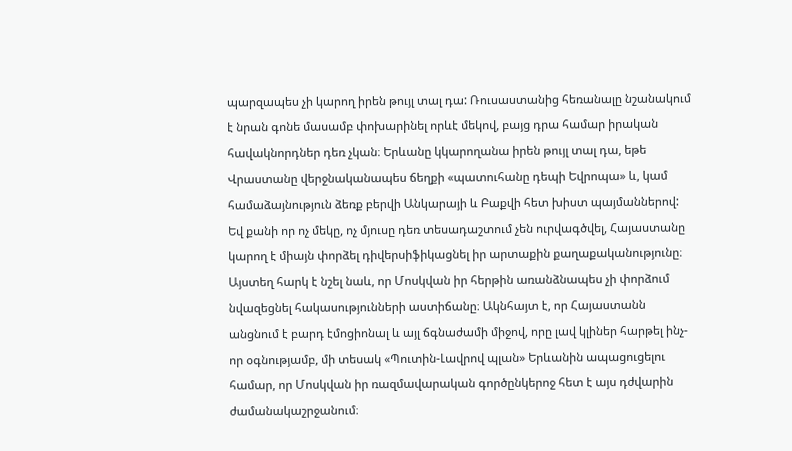պարզապես չի կարող իրեն թույլ տալ դա: Ռուսաստանից հեռանալը նշանակում է նրան գոնե մասամբ փոխարինել որևէ մեկով, բայց դրա համար իրական հավակնորդներ դեռ չկան։ Երևանը կկարողանա իրեն թույլ տալ դա, եթե Վրաստանը վերջնականապես ճեղքի «պատուհանը դեպի Եվրոպա» և, կամ համաձայնություն ձեռք բերվի Անկարայի և Բաքվի հետ խիստ պայմաններով: Եվ քանի որ ոչ մեկը, ոչ մյուսը դեռ տեսադաշտում չեն ուրվագծվել, Հայաստանը կարող է միայն փորձել դիվերսիֆիկացնել իր արտաքին քաղաքականությունը։ Այստեղ հարկ է նշել նաև, որ Մոսկվան իր հերթին առանձնապես չի փորձում նվազեցնել հակասությունների աստիճանը։ Ակնհայտ է, որ Հայաստանն անցնում է բարդ էմոցիոնալ և այլ ճգնաժամի միջով, որը լավ կլիներ հարթել ինչ-որ օգնությամբ, մի տեսակ «Պուտին-Լավրով պլան» Երևանին ապացուցելու համար, որ Մոսկվան իր ռազմավարական գործընկերոջ հետ է այս դժվարին ժամանակաշրջանում։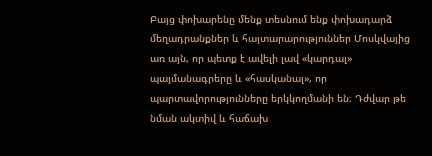Բայց փոխարենը մենք տեսնում ենք փոխադարձ մեղադրանքներ և հայտարարություններ Մոսկվայից առ այն, որ պետք է ավելի լավ «կարդալ» պայմանագրերը և «հասկանալ», որ պարտավորությունները երկկողմանի են։ Դժվար թե նման ակտիվ և հաճախ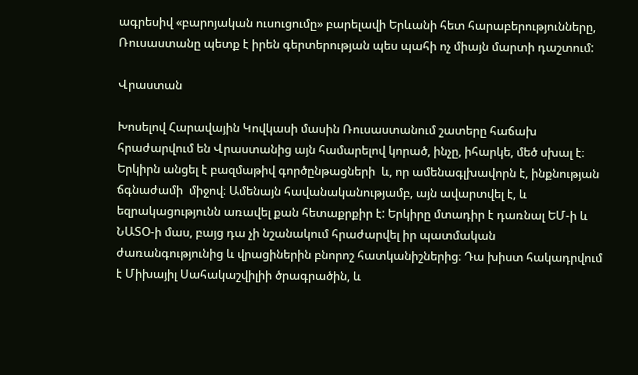ագրեսիվ «բարոյական ուսուցումը» բարելավի Երևանի հետ հարաբերությունները, Ռուսաստանը պետք է իրեն գերտերության պես պահի ոչ միայն մարտի դաշտում:

Վրաստան

Խոսելով Հարավային Կովկասի մասին Ռուսաստանում շատերը հաճախ հրաժարվում են Վրաստանից այն համարելով կորած, ինչը, իհարկե, մեծ սխալ է։ Երկիրն անցել է բազմաթիվ գործընթացների  և, որ ամենագլխավորն է, ինքնության ճգնաժամի  միջով։ Ամենայն հավանականությամբ, այն ավարտվել է, և եզրակացությունն առավել քան հետաքրքիր է: Երկիրը մտադիր է դառնալ ԵՄ-ի և ՆԱՏՕ-ի մաս, բայց դա չի նշանակում հրաժարվել իր պատմական ժառանգությունից և վրացիներին բնորոշ հատկանիշներից։ Դա խիստ հակադրվում է Միխայիլ Սահակաշվիլիի ծրագրածին, և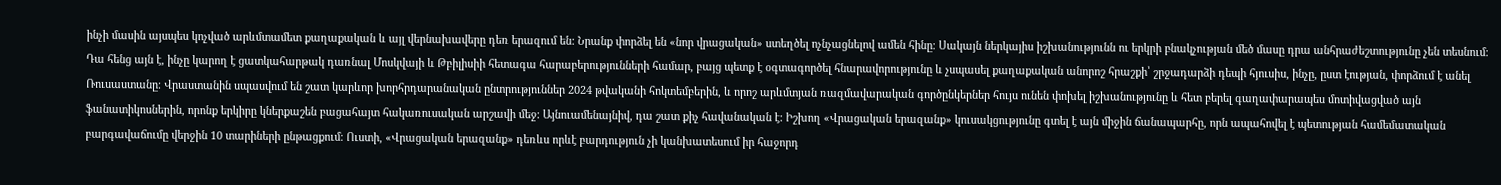ինչի մասին այսպես կոչված արևմտամետ քաղաքական և այլ վերնախավերը դեռ երազում են: Նրանք փորձել են «նոր վրացական» ստեղծել ոչնչացնելով ամեն հինը։ Սակայն ներկայիս իշխանությունն ու երկրի բնակչության մեծ մասը դրա անհրաժեշտությունը չեն տեսնում։ Դա հենց այն է, ինչը կարող է ցատկահարթակ դառնալ Մոսկվայի և Թբիլիսիի հետագա հարաբերությունների համար, բայց պետք է օգտագործել հնարավորությունը և չսպասել քաղաքական անորոշ հրաշքի՝ շրջադարձի դեպի հյուսիս, ինչը, ըստ էության, փորձում է անել Ռուսաստանը։ Վրաստանին սպասվում են շատ կարևոր խորհրդարանական ընտրություններ 2024 թվականի հոկտեմբերին, և որոշ արևմտյան ռազմավարական գործընկերներ հույս ունեն փոխել իշխանությունը և հետ բերել գաղափարապես մոտիվացված այն ֆանատիկոսներին, որոնք երկիրը կներքաշեն բացահայտ հակառուսական արշավի մեջ: Այնուամենայնիվ, դա շատ քիչ հավանական է: Իշխող «Վրացական երազանք» կուսակցությունը գտել է այն միջին ճանապարհը, որն ապահովել է պետության համեմատական բարգավաճումը վերջին 10 տարիների ընթացքում։ Ուստի, «Վրացական երազանք» դեռևս որևէ բարդություն չի կանխատեսում իր հաջորդ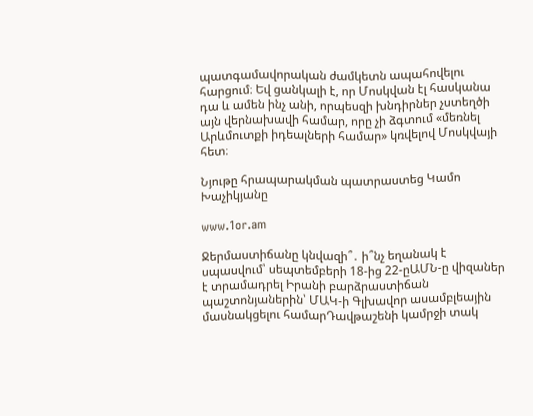պատգամավորական ժամկետն ապահովելու հարցում։ Եվ ցանկալի է, որ Մոսկվան էլ հասկանա դա և ամեն ինչ անի, որպեսզի խնդիրներ չստեղծի այն վերնախավի համար, որը չի ձգտում «մեռնել Արևմուտքի իդեալների համար» կռվելով Մոսկվայի հետ։

Նյութը հրապարակման պատրաստեց Կամո Խաչիկյանը

www.1or.am

Ջերմաստիճանը կնվազի՞․ ի՞նչ եղանակ է սպասվում՝ սեպտեմբերի 18-ից 22-ըԱՄՆ-ը վիզաներ է տրամադրել Իրանի բարձրաստիճան պաշտոնյաներին՝ ՄԱԿ-ի Գլխավոր ասամբլեային մասնակցելու համարԴավթաշենի կամրջի տակ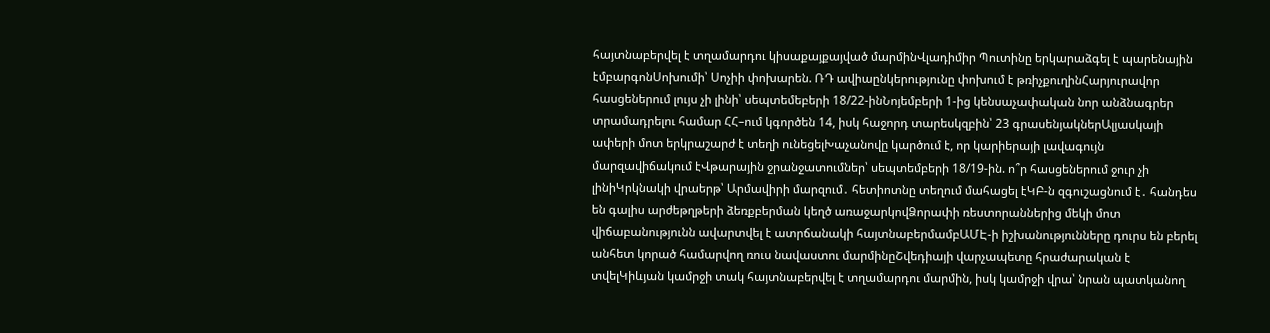հայտնաբերվել է տղամարդու կիսաքայքայված մարմինՎլադիմիր Պուտինը երկարաձգել է պարենային էմբարգոնՍոխումի՝ Սոչիի փոխարեն. ՌԴ ավիաընկերությունը փոխում է թռիչքուղինՀարյուրավոր հասցեներում լույս չի լինի՝ սեպտեմեբերի 18/22-ինՆոյեմբերի 1-ից կենսաչափական նոր անձնագրեր տրամադրելու համար ՀՀ–ում կգործեն 14, իսկ հաջորդ տարեսկզբին՝ 23 գրասենյակներԱլյասկայի ափերի մոտ երկրաշարժ է տեղի ունեցելԽաչանովը կարծում է, որ կարիերայի լավագույն մարզավիճակում էՎթարային ջրանջատումներ՝ սեպտեմբերի 18/19-ին. ո՞ր հասցեներում ջուր չի լինիԿրկնակի վրաերթ՝ Արմավիրի մարզում․ հետիոտնը տեղում մահացել էԿԲ-ն զգուշացնում է․ հանդես են գալիս արժեթղթերի ձեռքբերման կեղծ առաջարկովՁորափի ռեստորաններից մեկի մոտ վիճաբանությունն ավարտվել է ատրճանակի հայտնաբերմամբԱՄԷ-ի իշխանությունները դուրս են բերել անհետ կորած համարվող ռուս նավաստու մարմինըՇվեդիայի վարչապետը հրաժարական է տվելԿիևյան կամրջի տակ հայտնաբերվել է տղամարդու մարմին, իսկ կամրջի վրա՝ նրան պատկանող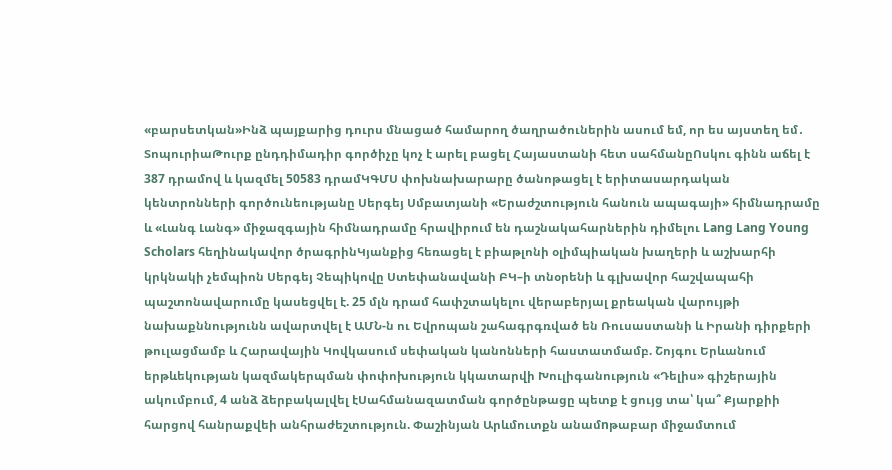«բարսետկան»Ինձ պայքարից դուրս մնացած համարող ծաղրածուներին ասում եմ, որ ես այստեղ եմ․ ՏոպուրիաԹուրք ընդդիմադիր գործիչը կոչ է արել բացել Հայաստանի հետ սահմանըՈսկու գինն աճել է 387 դրամով և կազմել 50583 դրամԿԳՄՍ փոխնախարարը ծանոթացել է երիտասարդական կենտրոնների գործունեությանը Սերգեյ Սմբատյանի «Երաժշտություն հանուն ապագայի» հիմնադրամը և «Լանգ Լանգ» միջազգային հիմնադրամը հրավիրում են դաշնակահարներին դիմելու Lang Lang Young Scholars հեղինակավոր ծրագրինԿյանքից հեռացել է բիաթլոնի օլիմպիական խաղերի և աշխարհի կրկնակի չեմպիոն Սերգեյ Չեպիկովը Ստեփանավանի ԲԿ–ի տնօրենի և գլխավոր հաշվապահի պաշտոնավարումը կասեցվել է. 25 մլն դրամ հափշտակելու վերաբերյալ քրեական վարույթի նախաքննությունն ավարտվել է ԱՄՆ-ն ու Եվրոպան շահագրգռված են Ռուսաստանի և Իրանի դիրքերի թուլացմամբ և Հարավային Կովկասում սեփական կանոնների հաստատմամբ. Շոյգու Երևանում երթևեկության կազմակերպման փոփոխություն կկատարվի Խուլիգանություն «Դելիս» գիշերային ակումբում, 4 անձ ձերբակալվել էՍահմանազատման գործընթացը պետք է ցույց տա՝ կա՞ Քյարքիի հարցով հանրաքվեի անհրաժեշտություն. Փաշինյան Արևմուտքն անամnթաբար միջամտում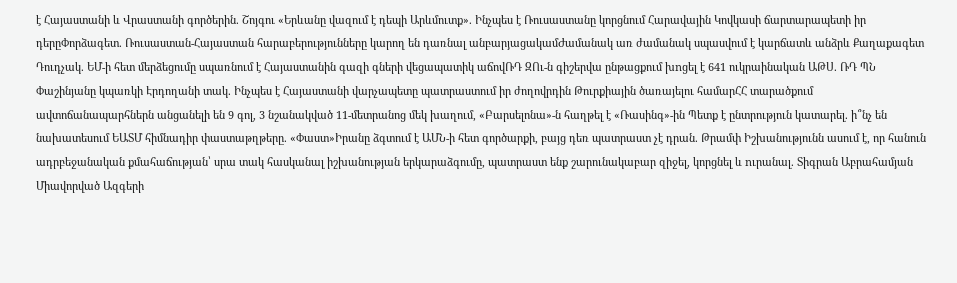է Հայաստանի և Վրաստանի գործերին. Շոյգու «Երևանը վազում է դեպի Արևմուտք». Ինչպես է Ռուսաստանը կորցնում Հարավային Կովկասի ճարտարապետի իր դերըՓորձագետ. Ռուսաստան-Հայաստան հարաբերությունները կարող են դառնալ անբարյացակամԺամանակ առ ժամանակ սպասվում է կարճատև անձրև Քաղաքագետ Դուդչակ. ԵՄ-ի հետ մերձեցումը սպառնում է Հայաստանին գազի գների վեցապատիկ աճովՌԴ ԶՈւ-ն գիշերվա ընթացքում խnցել է 641 ուկրաինական ԱԹՍ. ՌԴ ՊՆ Փաշինյանը կպառկի Էրդողանի տակ. Ինչպես է Հայաստանի վարչապետը պատրաստում իր ժողովրդին Թուրքիային ծառայելու համարՀՀ տարածքում ավտոճանապարհներն անցանելի են 9 գոլ, 3 նշանակված 11-մետրանոց մեկ խաղում, «Բարսելոնա»-ն հաղթել է «Ռասինգ»-ին Պետք է ընտրություն կատարել. ի՞նչ են նախատեսում ԵԱՏՄ հիմնադիր փաստաթղթերը. «Փաստ»Իրանը ձգտում է ԱՄՆ-ի հետ գործարքի, բայց դեռ պատրաստ չէ դրան. Թրամփ Իշխանությունն ասում է, որ հանուն ադրբեջանական քմահաճության՝ սրա տակ հասկանալ իշխանության երկարաձգումը, պատրաստ ենք շարունակաբար զիջել, կորցնել և nւրանալ. Տիգրան Աբրահամյան Միավորված Ազգերի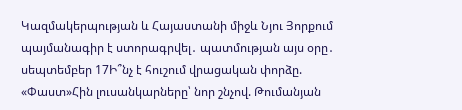Կազմակերպության և Հայաստանի միջև Նյու Յորքում պայմանագիր է ստորագրվել․ պատմության այս օրը․ սեպտեմբեր 17Ի՞նչ է հուշում վրացական փորձը. «Փաստ»Հին լուսանկարները՝ նոր շնչով. Թումանյան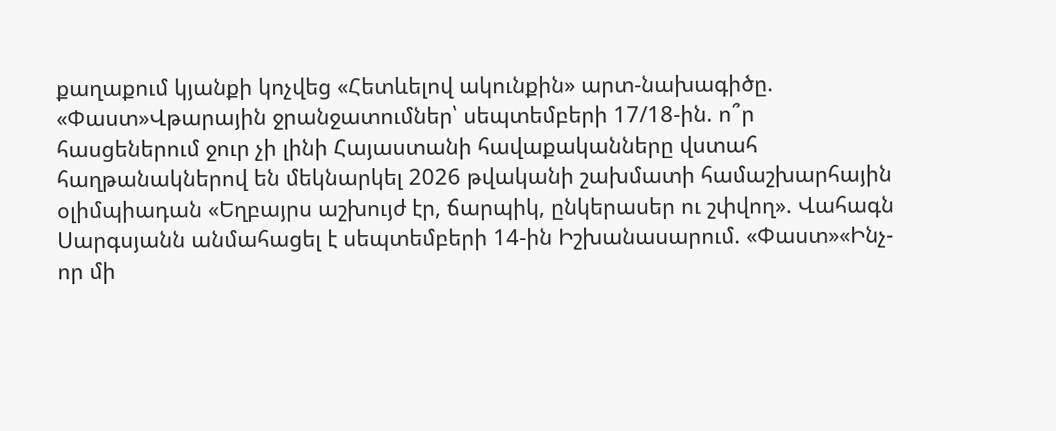քաղաքում կյանքի կոչվեց «Հետևելով ակունքին» արտ-նախագիծը. «Փաստ»Վթարային ջրանջատումներ՝ սեպտեմբերի 17/18-ին. ո՞ր հասցեներում ջուր չի լինի Հայաստանի հավաքականները վստահ հաղթանակներով են մեկնարկել 2026 թվականի շախմատի համաշխարհային օլիմպիադան «Եղբայրս աշխույժ էր, ճարպիկ, ընկերասեր ու շփվող». Վահագն Սարգսյանն անմահացել է սեպտեմբերի 14-ին Իշխանասարում. «Փաստ»«Ինչ-որ մի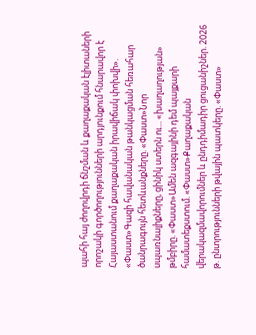պահի հայ ժողովրդի ճնշման և քաղաքական էլիտաների որոշակի գործողությունների արդյունքում հնարավոր է Հայաստանում քաղաքական իրավիճակ փոխվի». «Փաստ»Գազի հավանական թանկացման հեռահար ծանրագույն հետևանքները. «Փաստ»Նոր սպառնալիքները, ցինիկ ստերն ու... «խաղաղության» թմբիրը. «Փաստ»Ամեն ազգայինի դեմ պայքարի համատեքստում. «Փաստ»Քաղաքական վերակազմավորումներ և ընդդիմադիր ցուցանիշներ. 2026 թ. ընտրությունների թվային պատկերը. «Փաստ»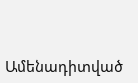Ամենադիտված